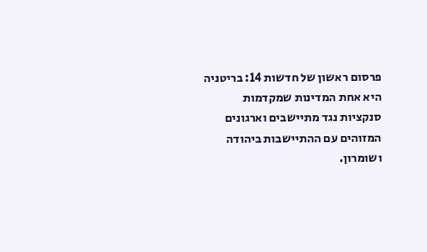פרסום ראשון של חדשות 14: בריטניה היא אחת המדינות שמקדמות סנקציות נגד מתיישבים וארגונים המזוהים עם ההתיישבות ביהודה ושומרון.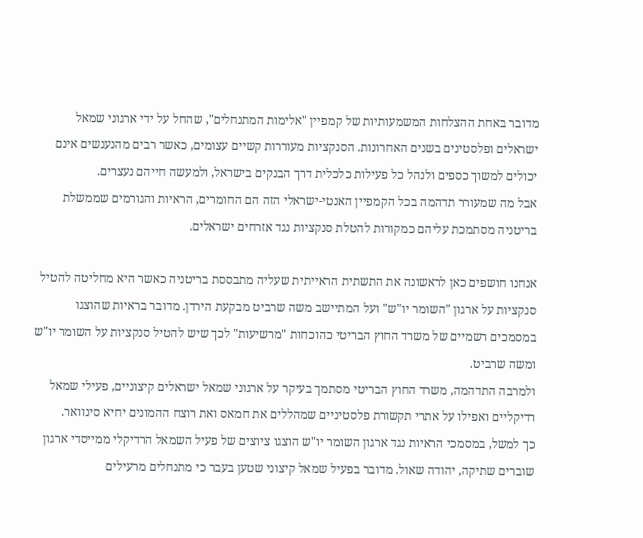מדובר באחת ההצלחות המשמעותיות של קמפיין "אלימות המתנחלים", שהחל על ידי ארגוני שמאל ישראלים ופלסטינים בשנים האחרונות. הסנקציות מעוררות קשיים עצומים, כאשר רבים מהנענשים אינם יכולים למשוך כספים ולנהל כל פעילות כלכלית דרך הבנקים בישראל, ולמעשה חייהם נעצרים.
אבל מה שמעורר תדהמה בכל הקמפיין האנטי-ישראלי הזה הם החומרים, הראיות והגורמים שממשלת בריטניה מסתמכת עליהם כמקורות להטלת סנקציות נגד אזרחים ישראלים.

אנחנו חושפים כאן לראשונה את התשתית הראייתית שעליה מתבססת בריטניה כאשר היא מחליטה להטיל סנקציות על ארגון "השומר יו"ש" ועל המתיישב משה שרביט מבקעת הירדן. מדובר בראיות שהוצגו במסמכים רשמיים של משרד החוץ הבריטי כהוכחות "מרשיעות" לכך שיש להטיל סנקציות על השומר יו"ש ומשה שרביט.
ולמרבה התדהמה, משרד החוץ הבריטי מסתמך בעיקר על ארגוני שמאל ישראלים קיצוניים, פעילי שמאל רדיקליים ואפילו על אתרי תקשורת פלסטיניים שמהללים את חמאס ואת רוצח ההמונים יחיא סינוואר.
כך למשל, במסמכי הראיות נגד ארגון השומר יו"ש הוצגו ציוצים של פעיל השמאל הרדיקלי ממייסדי ארגון שוברים שתיקה, יהודה שאול. מדובר בפעיל שמאל קיצוני שטען בעבר כי מתנחלים מרעילים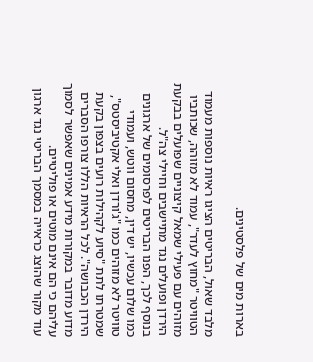בארות מים של פלסטינים.

מלבד שאול, הבריטים הציגו ראיות נוספות מעמוד הטוויטר "מחוץ לעדר", עמוד לא מזוהה, שכותביו מזוהים עם פעילי שמאל קיצוניים שפועלים בבקעת הירדן ופועלים נגד מתיישבים וחיילי צה"ל.
בנוסף לכך, הפנו הבריטים לפרסומים של ארגונים כמו שלום עכשיו, יש דין, מחסום ווטש, ועמודי טוויטר לא מזוהים כמו "ג'ורדן ואלי אקטיביסטס", שמטרתו לתת "סיוע לקהילות רועים בצפון בקעת הירדן הכבושה". לכל הראיות הללו צורפו הסברים מדוע מדובר במקורות מידע אמינים שאפשר לסמוך עליהם כי הם אינם מוטים או פוליטיים.
עוד מקור שהוצג כראייה במסמך הבריטי נגד ארגון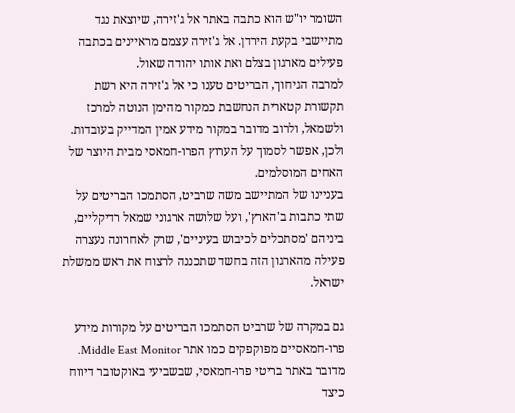השומר יו"ש הוא כתבה באתר אל ג'זירה, שיוצאת נגד מתיישבי בקעת הירדן. אל ג'זירה עצמם מראיינים בכתבה פעילים מארגון בצלם ואת אותו יהודה שאול.
למרבה הגיחוך, הבריטים טענו כי אל ג'זירה היא רשת תקשורת קטארית הנחשבת כמקור מהימן הנוטה למרכז ולשמאל, ולרוב מדובר במקור מידע אמין המדייק בעובדות. ולכן, אפשר לסמוך על הערוץ הפרו-חמאסי מבית היוצר של האחים המוסלמים.
בעניינו של המתיישב משה שרביט, הסתמכו הבריטים על שתי כתבות ב'הארץ', ועל שלושה ארגוני שמאל רדיקליים, ביניהם 'מסתכלים לכיבוש בעיניים', שרק לאחרונה נעצרה פעילה מהארגון הזה בחשד שתכננה לרצוח את ראש ממשלת ישראל.

גם במקרה של שרביט הסתמכו הבריטים על מקורות מידע פרו-חמאסיים מפוקפקים כמו אתר Middle East Monitor. מדובר באתר בריטי פרו-חמאסי, שבשביעי באוקטובר דיווח כיצד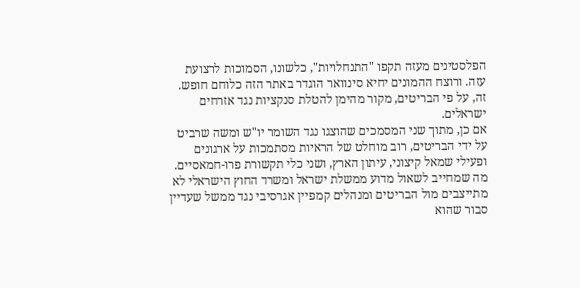הפלסטינים מעזה תקפו "התנחלויות", כלשונו, הסמוכות לרצועת עזה. ורוצח ההמונים יחיא סינוואר הוגדר באתר הזה כלוחם חופש. זה, על פי הבריטים, מקור מהימן להטלת סנקציות נגד אזרחים ישראלים.
אם כן, מתוך שני המסמכים שהוצגו נגד השומר יו"ש ומשה שרביט על ידי הבריטים, רוב מוחלט של הראיות מסתמכות על ארגונים ופעילי שמאל קיצוני, עיתון הארץ, ושני כלי תקשורת פרו-חמאסיים.
מה שמחייב לשאול מדוע ממשלת ישראל ומשרד החוץ הישראלי לא מתייצבים מול הבריטים ומנהלים קמפיין אגרסיבי נגד ממשל שעדיין סבור שהוא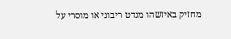מחזיק באיזשהו מנדט ריבוני או מוסרי על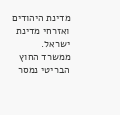מדינת היהודים ואזרחי מדינת ישראל.
ממשרד החוץ הבריטי נמסר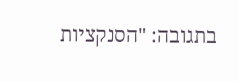בתגובה: "הסנקציות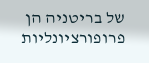של בריטניה הן פרופורציונליות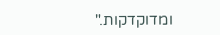ומדוקדקות."